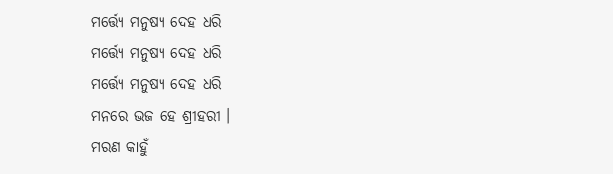ମର୍ତ୍ତ୍ୟେ ମନୁଷ୍ୟ ଦେହ ଧରି
ମର୍ତ୍ତ୍ୟେ ମନୁଷ୍ୟ ଦେହ ଧରି
ମର୍ତ୍ତ୍ୟେ ମନୁଷ୍ୟ ଦେହ ଧରି
ମନରେ ଭଜ ହେ ଶ୍ରୀହରୀ ।
ମରଣ କାହୁଁ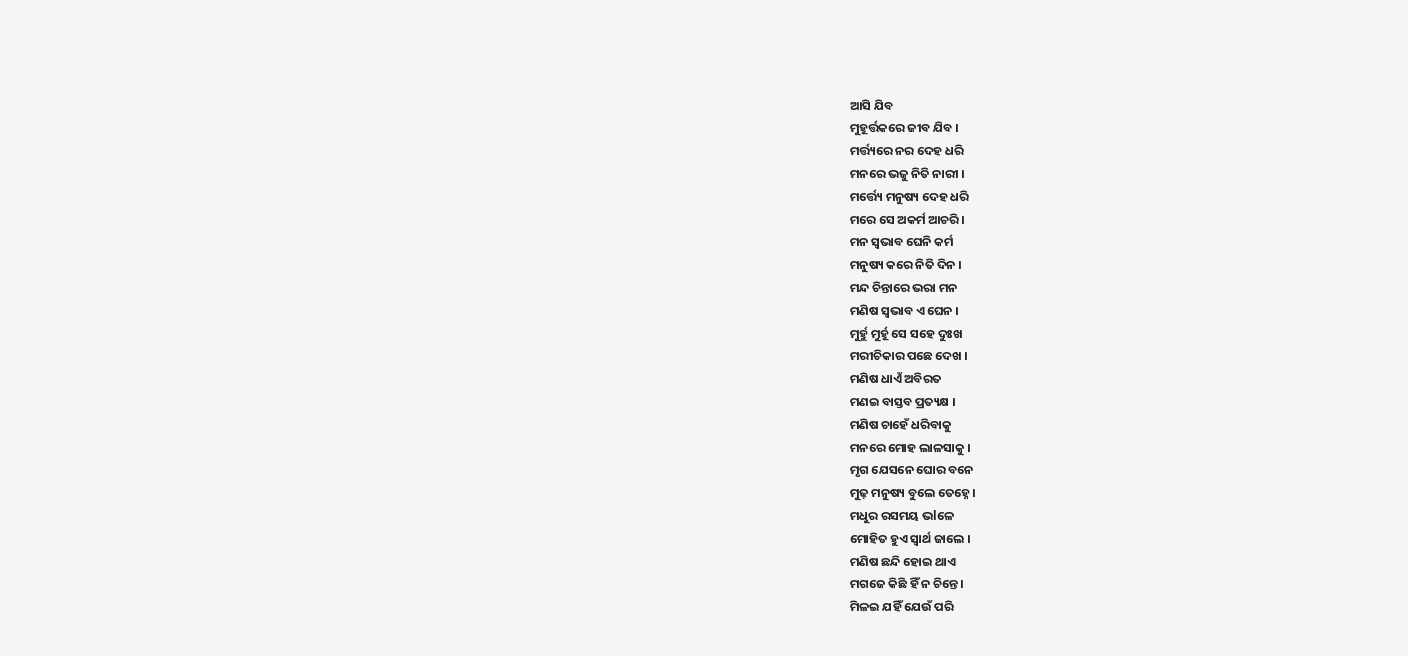ଆସି ଯିବ
ମୁହୂର୍ତ୍ତକରେ ଜୀବ ଯିବ ।
ମର୍ତ୍ତ୍ୟରେ ନର ଦେହ ଧରି
ମନରେ ଭଜୁ ନିତି ନାରୀ ।
ମର୍ତ୍ତ୍ୟେ ମନୁଷ୍ୟ ଦେହ ଧରି
ମରେ ସେ ଅକର୍ମ ଆଚରି ।
ମନ ସ୍ଵଭାବ ଘେନି କର୍ମ
ମନୁଷ୍ୟ କରେ ନିତି ଦିନ ।
ମନ୍ଦ ଚିନ୍ତାରେ ଭରା ମନ
ମଣିଷ ସ୍ଵଭାବ ଏ ଘେନ ।
ମୁର୍ହୁ ମୁର୍ହୂ ସେ ସହେ ଦୁଃଖ
ମରୀଚିକାର ପଛେ ଦେଖ ।
ମଣିଷ ଧାଏଁ ଅବିରତ
ମଣଇ ବାସ୍ତବ ପ୍ରତ୍ୟକ୍ଷ ।
ମଣିଷ ଚାହେଁ ଧରିବାକୁ
ମନରେ ମୋହ ଲାଳସାକୁ ।
ମୃଗ ଯେସନେ ଘୋର ବନେ
ମୁଢ଼ ମନୁଷ୍ୟ ବୁଲେ ତେହ୍ନେ ।
ମଧୁର ରସମୟ ଭlଳେ
ମୋହିତ ହୁଏ ସ୍ୱାର୍ଥ ଜାଲେ ।
ମଣିଷ ଛନ୍ଦି ହୋଇ ଥାଏ
ମଗଜେ କିଛି ହିଁ ନ ଚିନ୍ତେ ।
ମିଳଇ ଯହିଁ ଯେଉଁ ପରି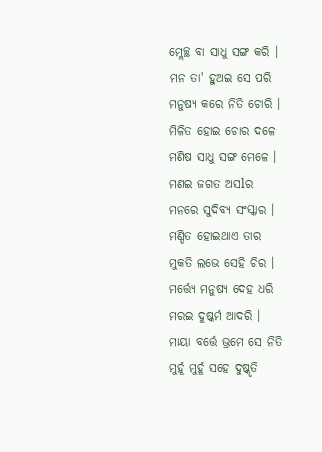ମ୍ଲେଚ୍ଛ ବା ସାଧୁ ସଙ୍ଗ କରି ।
ମନ ତା' ହୁଅଇ ସେ ପରି
ମନୁଷ୍ୟ କରେ ନିତି ଚୋରି ।
ମିଳିତ ହୋଇ ଚୋର ଦଳେ
ମଣିଷ ସାଧୁ ସଙ୍ଗ ମେଳେ ।
ମଣଇ ଜଗତ ଅସlର
ମନରେ ସୁଦିବ୍ୟ ସଂସ୍କାର ।
ମଣ୍ଡିତ ହୋଇଥାଏ ତାର
ମୁକତି ଲଭେ ସେହି ଚିର ।
ମର୍ତ୍ତ୍ୟେ ମନୁଷ୍ୟ ଦେହ ଧରି
ମରଇ ଦୁଷ୍କର୍ମ ଆଦରି ।
ମାୟା ବର୍ତ୍ତେ ଭ୍ରମେ ସେ ନିତି
ମୁର୍ହୂ ମୁର୍ହୂ ସହେ ଦୁଷ୍କୃତି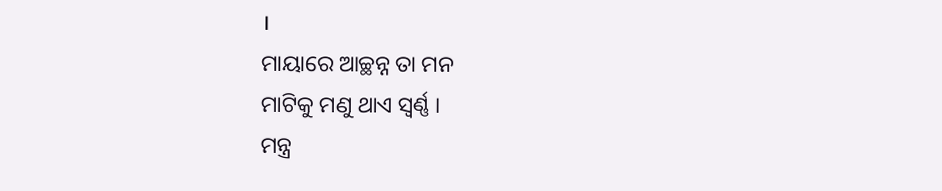।
ମାୟାରେ ଆଚ୍ଛନ୍ନ ତା ମନ
ମାଟିକୁ ମଣୁ ଥାଏ ସ୍ଵର୍ଣ୍ଣ ।
ମନ୍ତ୍ର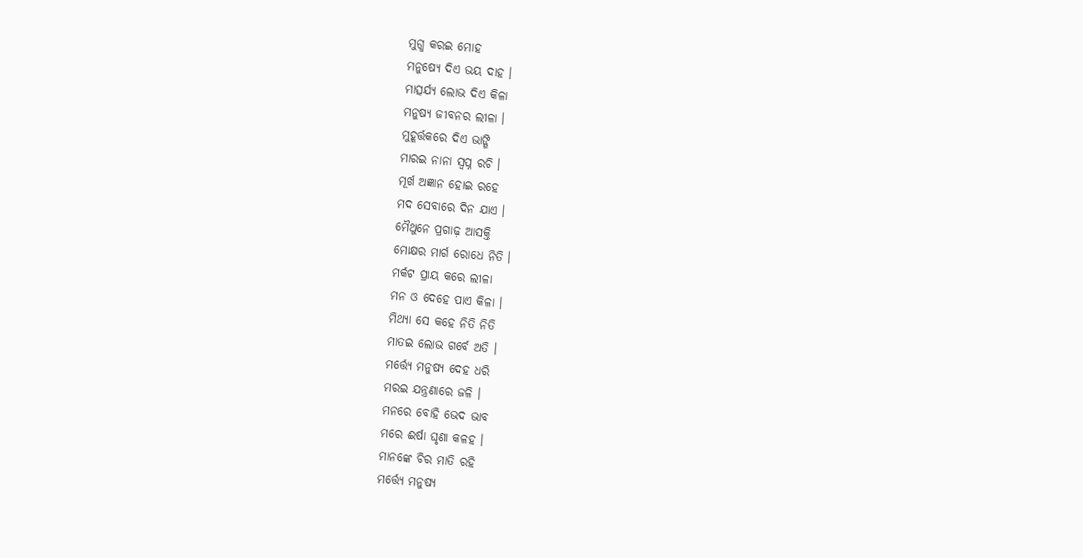ମୁଗ୍ଧ କରଇ ମୋହ
ମନୁଷ୍ୟେ ଦିଏ ଭୟ ଦାହ ।
ମାତ୍ସର୍ଯ୍ୟ ଲୋଭ ଦିଏ କିଳା
ମନୁଷ୍ୟ ଜୀବନର ଲୀଳା ।
ମୁହୂର୍ତ୍ତକରେ ଦିଏ ଭାଙ୍ଗି
ମାରଇ ନାନା ସ୍ଵପ୍ନ ରଚି ।
ମୂର୍ଖ ଅଜ୍ଞାନ ହୋଇ ରହେ
ମଦ ସେବାରେ ଦିନ ଯାଏ ।
ମୈଥୁନେ ପ୍ରଗାଢ଼ ଆସକ୍ତି
ମୋକ୍ଷର ମାର୍ଗ ରୋଧେ ନିତି ।
ମର୍କଟ ପ୍ରାୟ କରେ ଲୀଳା
ମନ ଓ ଦେହେ ପାଏ କିଳା ।
ମିଥ୍ୟା ସେ କହେ ନିତି ନିତି
ମାତଇ ଲୋଭ ଗର୍ବେ ଅତି ।
ମର୍ତ୍ତ୍ୟେ ମନୁଷ୍ୟ ଦେହ ଧରି
ମରଇ ଯନ୍ତ୍ରଣାରେ ଜଳି ।
ମନରେ ବୋହି ଭେଦ ଭାବ
ମରେ ଈର୍ଷା ଘୃଣା କଳହ ।
ମାନଙ୍କେ ଚିର ମାତି ରହି
ମର୍ତ୍ତ୍ୟେ ମନୁଷ୍ୟ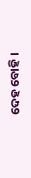ଦେହ ବୋହି ।